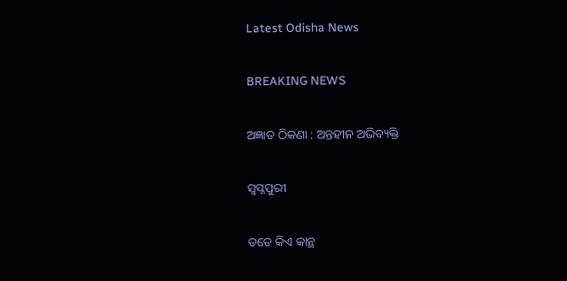Latest Odisha News

BREAKING NEWS

ଅଜ୍ଞାତ ଠିକଣା : ଅନ୍ତହୀନ ଅଭିବ୍ୟକ୍ତି

ସ୍ୱପ୍ନପୁରୀ

ତତେ କିଏ କାନ୍ଥ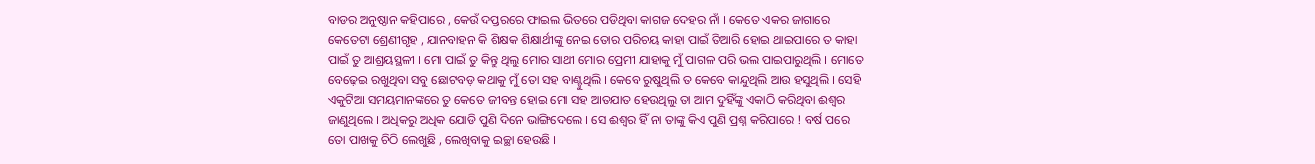ବାଡର ଅନୁଷ୍ଠାନ କହିପାରେ , କେଉଁ ଦପ୍ତରରେ ଫାଇଲ ଭିତରେ ପଡିଥିବା କାଗଜ ଦେହର ନାଁ । କେତେ ଏକର ଜାଗାରେ କେତେଟା ଶ୍ରେଣୀଗୃହ , ଯାନବାହନ କି ଶିକ୍ଷକ ଶିକ୍ଷାର୍ଥୀଙ୍କୁ ନେଇ ତୋର ପରିଚୟ କାହା ପାଇଁ ତିଆରି ହୋଇ ଥାଇପାରେ ତ କାହା ପାଇଁ ତୁ ଆଶ୍ରୟସ୍ଥଳୀ । ମୋ ପାଇଁ ତୁ କିନ୍ତୁ ଥିଲୁ ମୋର ସାଥୀ ମୋର ପ୍ରେମୀ ଯାହାକୁ ମୁଁ ପାଗଳ ପରି ଭଲ ପାଇପାରୁଥିଲି । ମୋତେ ବେଢ଼େଇ ରଖୁଥିବା ସବୁ ଛୋଟବଡ଼ କଥାକୁ ମୁଁ ତୋ ସହ ବାଣ୍ଟୁଥିଲି । କେବେ ରୁଷୁଥିଲି ତ କେବେ କାନ୍ଦୁଥିଲି ଆଉ ହସୁଥିଲି । ସେହି ଏକୁଟିଆ ସମୟମାନଙ୍କରେ ତୁ କେତେ ଜୀବନ୍ତ ହୋଇ ମୋ ସହ ଆତଯାତ ହେଉଥିଲୁ ତା ଆମ ଦୁହିଁଙ୍କୁ ଏକାଠି କରିଥିବା ଈଶ୍ୱର ଜାଣୁଥିଲେ । ଅଧିକରୁ ଅଧିକ ଯୋଡି ପୁଣି ଦିନେ ଭାଙ୍ଗିଦେଲେ । ସେ ଈଶ୍ୱର ହିଁ ନା ତାଙ୍କୁ କିଏ ପୁଣି ପ୍ରଶ୍ନ କରିପାରେ ! ବର୍ଷ ପରେ ତୋ ପାଖକୁ ଚିଠି ଲେଖୁଛି , ଲେଖିବାକୁ ଇଚ୍ଛା ହେଉଛି ।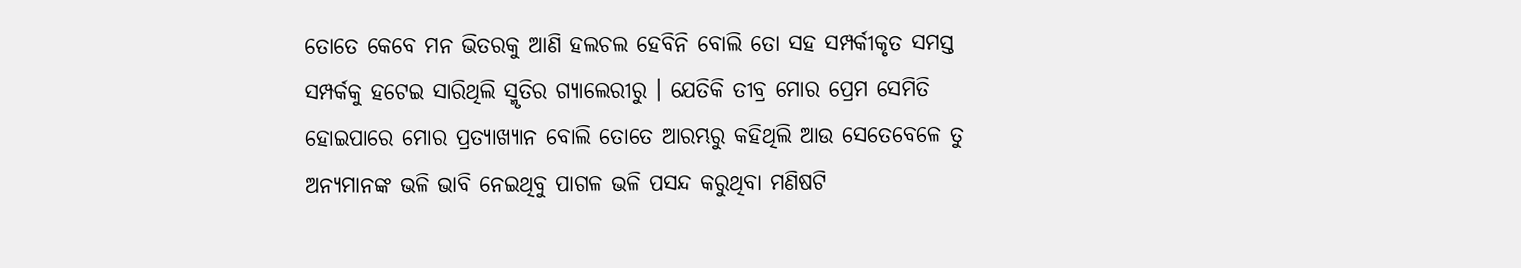ତୋତେ କେବେ ମନ ଭିତରକୁ ଆଣି ହଲଚଲ ହେବିନି ବୋଲି ତୋ ସହ ସମ୍ପର୍କୀକୃତ ସମସ୍ତ ସମ୍ପର୍କକୁ ହଟେଇ ସାରିଥିଲି ସ୍ମୃତିର ଗ୍ୟାଲେରୀରୁ । ଯେତିକି ତୀବ୍ର ମୋର ପ୍ରେମ ସେମିତି ହୋଇପାରେ ମୋର ପ୍ରତ୍ୟାଖ୍ୟାନ ବୋଲି ତୋତେ ଆରମ୍ଭରୁ କହିଥିଲି ଆଉ ସେତେବେଳେ ତୁ ଅନ୍ୟମାନଙ୍କ ଭଳି ଭାବି ନେଇଥିବୁ ପାଗଳ ଭଳି ପସନ୍ଦ କରୁଥିବା ମଣିଷଟି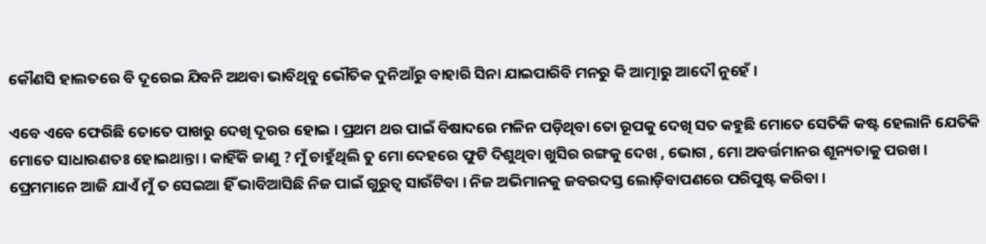କୌଣସି ହାଲତରେ ବି ଦୂରେଇ ଯିବନି ଅଥବା ଭାବିଥିବୁ ଭୌତିକ ଦୁନିଆଁରୁ ବାହାରି ସିନା ଯାଇପାରିବି ମନରୁ କି ଆତ୍ମାରୁ ଆଦୌ ନୁହେଁ ।

ଏବେ ଏବେ ଫେରିଛି ତୋତେ ପାଖରୁ ଦେଖି ଦୂରର ହୋଇ । ପ୍ରଥମ ଥର ପାଇଁ ବିଷାଦରେ ମଳିନ ପଡ଼ିଥିବା ତୋ ରୂପକୁ ଦେଖି ସତ କହୁଛି ମୋତେ ସେତିକି କଷ୍ଟ ହେଲାନି ଯେତିକି ମୋତେ ସାଧାରଣତଃ ହୋଇଥାନ୍ତା । କାହିଁକି ଜାଣୁ ? ମୁଁ ଚାହୁଁଥିଲି ତୁ ମୋ ଦେହରେ ଫୁଟି ଦିଶୁଥିବା ଖୁସିର ରଙ୍ଗକୁ ଦେଖ , ଭୋଗ , ମୋ ଅବର୍ତ୍ତମାନର ଶୂନ୍ୟତାକୁ ପରଖ । ପ୍ରେମମାନେ ଆଜି ଯାଏଁ ମୁଁ ତ ସେଇଆ ହିଁ ଭାବିଆସିଛି ନିଜ ପାଇଁ ଗୁରୁତ୍ୱ ସାଉଁଟିବା । ନିଜ ଅଭିମାନକୁ ଜବରଦସ୍ତ ଲୋଡ଼ିବାପଣରେ ପରିପୁଷ୍ଟ କରିବା ।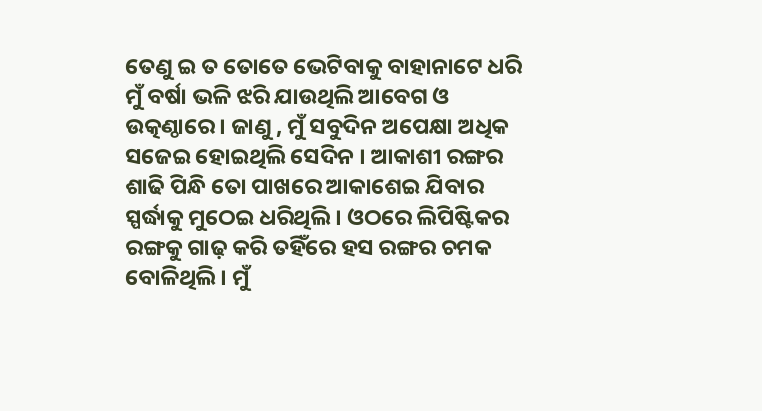ତେଣୁ ଇ ତ ତୋତେ ଭେଟିବାକୁ ବାହାନାଟେ ଧରି ମୁଁ ବର୍ଷା ଭଳି ଝରି ଯାଉଥିଲି ଆବେଗ ଓ ଉତ୍କଣ୍ଠାରେ । ଜାଣୁ , ମୁଁ ସବୁଦିନ ଅପେକ୍ଷା ଅଧିକ ସଜେଇ ହୋଇଥିଲି ସେଦିନ । ଆକାଶୀ ରଙ୍ଗର ଶାଢି ପିନ୍ଧି ତୋ ପାଖରେ ଆକାଶେଇ ଯିବାର ସ୍ପର୍ଦ୍ଧାକୁ ମୁଠେଇ ଧରିଥିଲି । ଓଠରେ ଲିପିଷ୍ଟିକର ରଙ୍ଗକୁ ଗାଢ଼ କରି ତହିଁରେ ହସ ରଙ୍ଗର ଚମକ ବୋଳିଥିଲି । ମୁଁ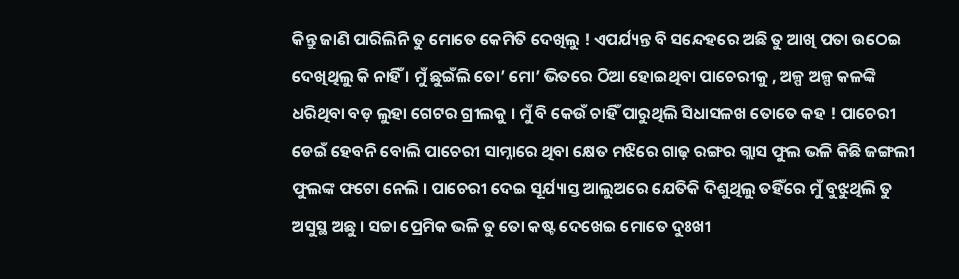କିନ୍ତୁ ଜାଣି ପାରିଲିନି ତୁ ମୋତେ କେମିତି ଦେଖିଲୁ ! ଏପର୍ଯ୍ୟନ୍ତ ବି ସନ୍ଦେହରେ ଅଛି ତୁ ଆଖି ପତା ଉଠେଇ ଦେଖିଥିଲୁ କି ନାହିଁ । ମୁଁ ଛୁଇଁଲି ତୋ’ ମୋ’ ଭିତରେ ଠିଆ ହୋଇଥିବା ପାଚେରୀକୁ , ଅଳ୍ପ ଅଳ୍ପ କଳଙ୍କି ଧରିଥିବା ବଡ଼ ଲୁହା ଗେଟର ଗ୍ରୀଲକୁ । ମୁଁ ବି କେଉଁ ଚାହିଁ ପାରୁଥିଲି ସିଧାସଳଖ ତୋତେ କହ ! ପାଚେରୀ ଡେଇଁ ହେବନି ବୋଲି ପାଚେରୀ ସାମ୍ନାରେ ଥିବା କ୍ଷେତ ମଝିରେ ଗାଢ଼ ରଙ୍ଗର ଗ୍ଲାସ ଫୁଲ ଭଳି କିଛି ଜଙ୍ଗଲୀ ଫୁଲଙ୍କ ଫଟୋ ନେଲି । ପାଚେରୀ ଦେଇ ସୂର୍ଯ୍ୟାସ୍ତ ଆଲୁଅରେ ଯେତିକି ଦିଶୁଥିଲୁ ତହିଁରେ ମୁଁ ବୁଝୁଥିଲି ତୁ ଅସୁସ୍ଥ ଅଛୁ । ସଚ୍ଚା ପ୍ରେମିକ ଭଳି ତୁ ତୋ କଷ୍ଟ ଦେଖେଇ ମୋତେ ଦୁଃଖୀ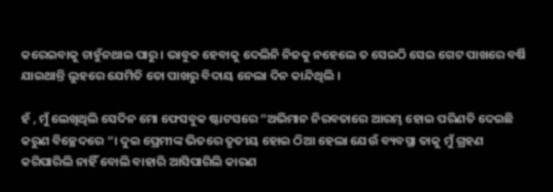କରେଇବାକୁ ଚାହୁଁନଥାଇ ପାରୁ । ଭାବୁକ ହେବାକୁ ଦେଲିନି ନିଜକୁ ନହେଲେ ତ ସେଇଠି ସେଇ ଗେଟ ପାଖରେ ବର୍ଷି ଯାଇଥାନ୍ତି ଲୁହରେ ଯେମିତି ତୋ ପାଖରୁ ବିଦାୟ ନେଲା ଦିନ କାନ୍ଦିଥିଲି ।

ହଁ , ମୁଁ ଲେଖିଥିଲି ସେଦିନ ମୋ ଫେସବୁକ ଷ୍ଟାଟସରେ “ଅଭିମାନ ନିରବତାରେ ଆରମ୍ଭ ହୋଇ ପରିଣତି ଦେଇଛି କରୁଣ ବିଚ୍ଛେଦରେ “। ଦୁଇ ପ୍ରେମୀଙ୍କ ଭିତରେ ତୃତୀୟ ହୋଇ ଠିଆ ହେଲା ଯେଉଁ ବ୍ୟବସ୍ଥା ତାକୁ ମୁଁ ଗ୍ରହଣ କରିପାରିଲି ନାହିଁ ବୋଲି ବାହାରି ଆସିପାରିଲି କାରଣ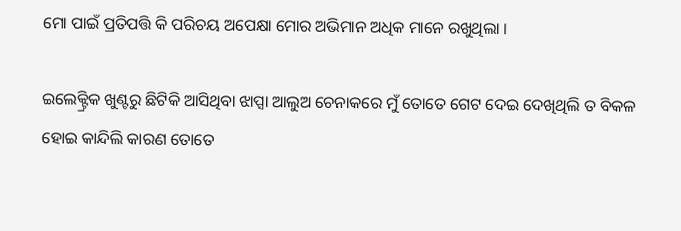ମୋ ପାଇଁ ପ୍ରତିପତ୍ତି କି ପରିଚୟ ଅପେକ୍ଷା ମୋର ଅଭିମାନ ଅଧିକ ମାନେ ରଖୁଥିଲା ।

ଇଲେକ୍ଟ୍ରିକ ଖୁଣ୍ଟରୁ ଛିଟିକି ଆସିଥିବା ଝାପ୍ସା ଆଲୁଅ ଚେନାକରେ ମୁଁ ତୋତେ ଗେଟ ଦେଇ ଦେଖିଥିଲି ତ ବିକଳ ହୋଇ କାନ୍ଦିଲି କାରଣ ତୋତେ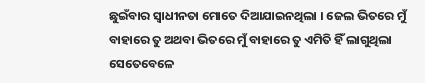ଛୁଇଁବାର ସ୍ୱାଧୀନତା ମୋତେ ଦିଆଯାଇନଥିଲା । ଜେଲ ଭିତରେ ମୁଁ ବାହାରେ ତୁ ଅଥବା ଭିତରେ ମୁଁ ବାହାରେ ତୁ ଏମିତି ହିଁ ଲାଗୁଥିଲା ସେତେବେଳେ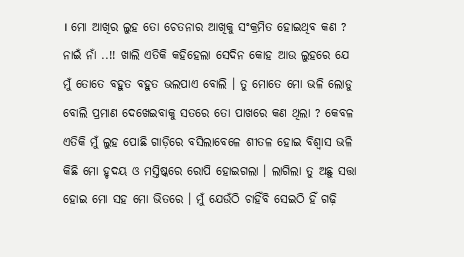। ମୋ ଆଖିର ଲୁହ ତୋ ଚେତନାର ଆଖିକୁ ସଂକ୍ରମିତ ହୋଇଥିବ କଣ ? ନାଇଁ ନାଁ ..!! ଖାଲି ଏତିକି କହିହେଲା ସେଦିନ କୋହ ଆଉ ଲୁହରେ ଯେ ମୁଁ ତୋତେ ବହୁତ ବହୁତ ଭଲପାଏ ବୋଲି । ତୁ ମୋତେ ମୋ ଭଳି ଲୋଡୁ ବୋଲି ପ୍ରମାଣ ଦେଖେଇବାକୁ ସତରେ ତୋ ପାଖରେ କଣ ଥିଲା ? କେବଳ ଏତିକି ମୁଁ ଲୁହ ପୋଛି ଗାଡ଼ିରେ ବସିଲାବେଳେ ଶୀତଳ ହୋଇ ବିଶ୍ୱାସ ଭଳି କିଛି ମୋ ହୃଦୟ ଓ ମସ୍ତିଷ୍କରେ ରୋପି ହୋଇଗଲା । ଲାଗିଲା ତୁ ଅଛୁ ସତ୍ତା ହୋଇ ମୋ ସହ ମୋ ଭିତରେ । ମୁଁ ଯେଉଁଠି ଚାହିଁବି ସେଇଠି ହିଁ ଗଢ଼ି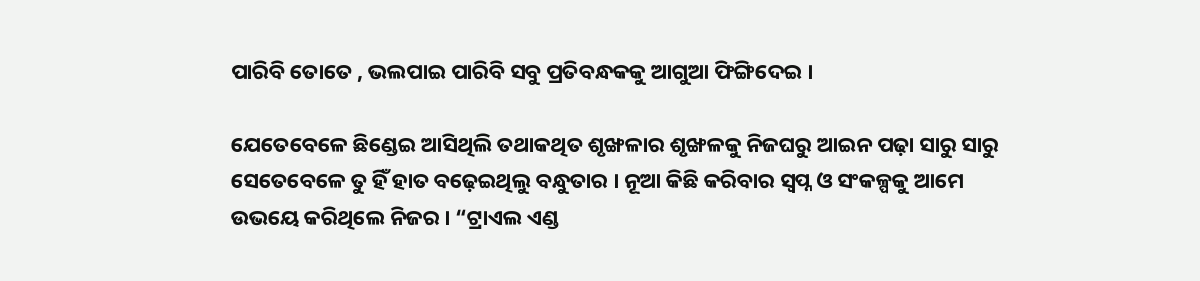ପାରିବି ତୋତେ , ଭଲପାଇ ପାରିବି ସବୁ ପ୍ରତିବନ୍ଧକକୁ ଆଗୁଆ ଫିଙ୍ଗିଦେଇ ।

ଯେତେବେଳେ ଛିଣ୍ଡେଇ ଆସିଥିଲି ତଥାକଥିତ ଶୃଙ୍ଖଳାର ଶୃଙ୍ଖଳକୁ ନିଜଘରୁ ଆଇନ ପଢ଼ା ସାରୁ ସାରୁ ସେତେବେଳେ ତୁ ହିଁ ହାତ ବଢ଼େଇଥିଲୁ ବନ୍ଧୁତାର । ନୂଆ କିଛି କରିବାର ସ୍ବପ୍ନ ଓ ସଂକଳ୍ପକୁ ଆମେ ଉଭୟେ କରିଥିଲେ ନିଜର । “ଟ୍ରାଏଲ ଏଣ୍ଡ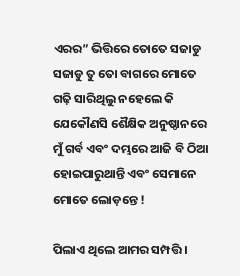ଏରର” ଭିତ୍ତିରେ ତୋତେ ସଜାଡୁ ସଜାଡୁ ତୁ ତୋ ବାଗରେ ମୋତେ ଗଢ଼ି ସାରିଥିଲୁ ନହେଲେ କି ଯେକୌଣସି ଶୈକ୍ଷିକ ଅନୁଷ୍ଠାନରେ ମୁଁ ଗର୍ବ ଏବଂ ଦମ୍ଭରେ ଆଜି ବି ଠିଆ ହୋଇପାରୁଥାନ୍ତି ଏବଂ ସେମାନେ ମୋତେ ଲୋଡ଼ନ୍ତେ !

ପିଲାଏ ଥିଲେ ଆମର ସମ୍ପତ୍ତି ।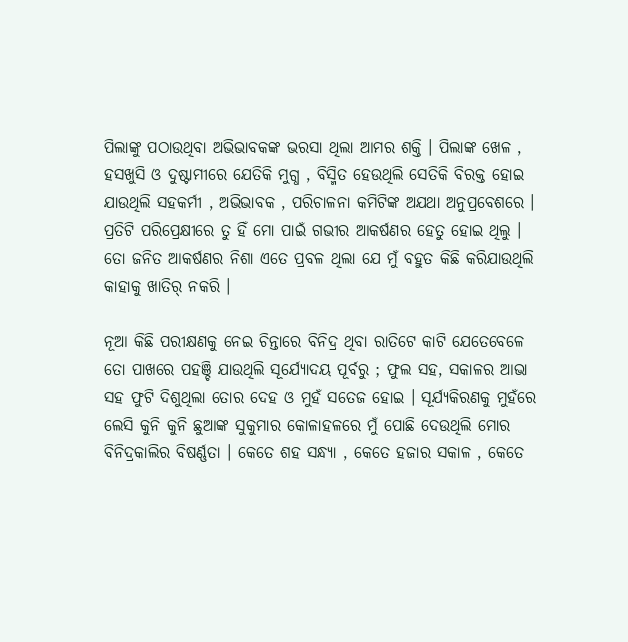ପିଲାଙ୍କୁ ପଠାଉଥିବା ଅଭିଭାବକଙ୍କ ଭରସା ଥିଲା ଆମର ଶକ୍ତି । ପିଲାଙ୍କ ଖେଳ , ହସଖୁସି ଓ ଦୁଷ୍ଟାମୀରେ ଯେତିକି ମୁଗ୍ଧ , ବିସ୍ମିତ ହେଉଥିଲି ସେତିକି ବିରକ୍ତ ହୋଇ ଯାଉଥିଲି ସହକର୍ମୀ , ଅଭିଭାବକ , ପରିଚାଳନା କମିଟିଙ୍କ ଅଯଥା ଅନୁପ୍ରବେଶରେ । ପ୍ରତିଟି ପରିପ୍ରେକ୍ଷୀରେ ତୁ ହିଁ ମୋ ପାଇଁ ଗଭୀର ଆକର୍ଷଣର ହେତୁ ହୋଇ ଥିଲୁ । ତୋ ଜନିତ ଆକର୍ଷଣର ନିଶା ଏତେ ପ୍ରବଳ ଥିଲା ଯେ ମୁଁ ବହୁତ କିଛି କରିଯାଉଥିଲି କାହାକୁ ଖାତିର୍ ନକରି ।

ନୂଆ କିଛି ପରୀକ୍ଷଣକୁ ନେଇ ଚିନ୍ତାରେ ବିନିଦ୍ର ଥିବା ରାତିଟେ କାଟି ଯେତେବେଳେ ତୋ ପାଖରେ ପହଞ୍ଚି ଯାଉଥିଲି ସୂର୍ଯ୍ୟୋଦୟ ପୂର୍ବରୁ ; ଫୁଲ ସହ, ସକାଳର ଆଭା ସହ ଫୁଟି ଦିଶୁଥିଲା ତୋର ଦେହ ଓ ମୁହଁ ସତେଜ ହୋଇ । ସୂର୍ଯ୍ୟକିରଣକୁ ମୁହଁରେ ଲେସି କୁନି କୁନି ଛୁଆଙ୍କ ସୁକୁମାର କୋଳାହଳରେ ମୁଁ ପୋଛି ଦେଉଥିଲି ମୋର ବିନିଦ୍ରକାଲିର ବିଷର୍ଣ୍ଣତା । କେତେ ଶହ ସନ୍ଧ୍ୟା , କେତେ ହଜାର ସକାଳ , କେତେ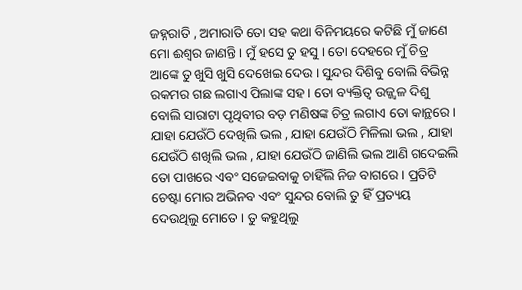ଜହ୍ନରାତି , ଅମାରାତି ତୋ ସହ କଥା ବିନିମୟରେ କଟିଛି ମୁଁ ଜାଣେ ମୋ ଈଶ୍ବର ଜାଣନ୍ତି । ମୁଁ ହସେ ତୁ ହସୁ । ତୋ ଦେହରେ ମୁଁ ଚିତ୍ର ଆଙ୍କେ ତୁ ଖୁସି ଖୁସି ଦେଖେଇ ଦେଉ । ସୁନ୍ଦର ଦିଶିବୁ ବୋଲି ବିଭିନ୍ନ ରକମର ଗଛ ଲଗାଏ ପିଲାଙ୍କ ସହ । ତୋ ବ୍ୟକ୍ତିତ୍ୱ ଉଜ୍ଜ୍ଵଳ ଦିଶୁ ବୋଲି ସାରାଟା ପୃଥିବୀର ବଡ଼ ମଣିଷଙ୍କ ଚିତ୍ର ଲଗାଏ ତୋ କାନ୍ଥରେ । ଯାହା ଯେଉଁଠି ଦେଖିଲି ଭଲ , ଯାହା ଯେଉଁଠି ମିଳିଲା ଭଲ , ଯାହା ଯେଉଁଠି ଶଖିଲି ଭଲ , ଯାହା ଯେଉଁଠି ଜାଣିଲି ଭଲ ଆଣି ଗଦେଇଲି ତୋ ପାଖରେ ଏବଂ ସଜେଇବାକୁ ଚାହିଁଲି ନିଜ ବାଗରେ । ପ୍ରତିଟି ଚେଷ୍ଟା ମୋର ଅଭିନବ ଏବଂ ସୁନ୍ଦର ବୋଲି ତୁ ହିଁ ପ୍ରତ୍ୟୟ ଦେଉଥିଲୁ ମୋତେ । ତୁ କହୁଥିଲୁ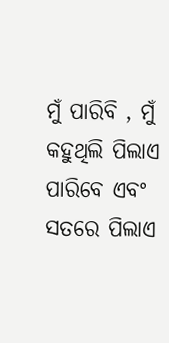ମୁଁ ପାରିବି , ମୁଁ କହୁଥିଲି ପିଲାଏ ପାରିବେ ଏବଂ ସତରେ ପିଲାଏ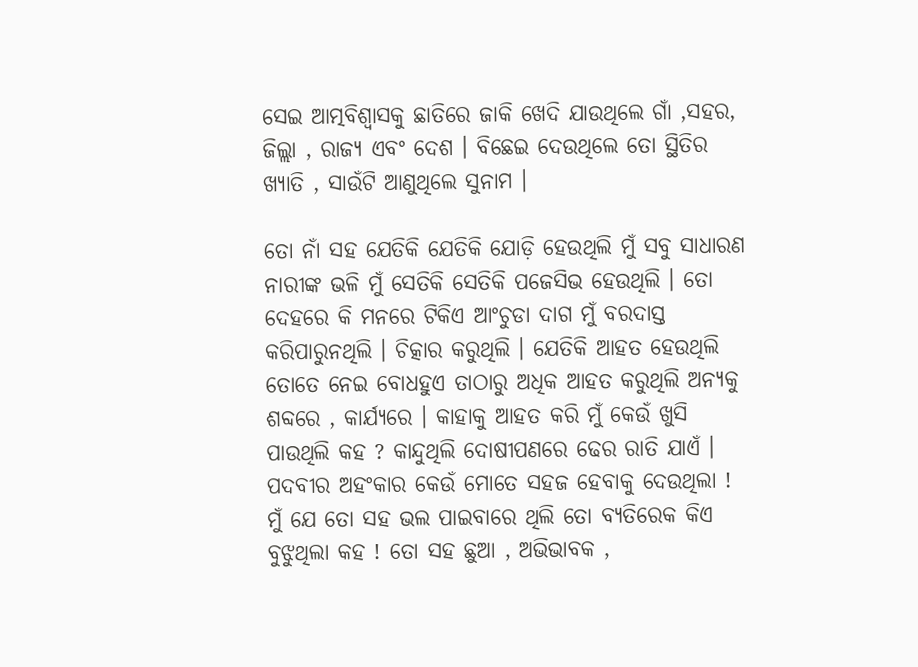ସେଇ ଆତ୍ମବିଶ୍ୱାସକୁ ଛାତିରେ ଜାକି ଖେଦି ଯାଉଥିଲେ ଗାଁ ,ସହର, ଜିଲ୍ଲା , ରାଜ୍ୟ ଏବଂ ଦେଶ । ବିଛେଇ ଦେଉଥିଲେ ତୋ ସ୍ଥିତିର ଖ୍ୟାତି , ସାଉଁଟି ଆଣୁଥିଲେ ସୁନାମ ।

ତୋ ନାଁ ସହ ଯେତିକି ଯେତିକି ଯୋଡ଼ି ହେଉଥିଲି ମୁଁ ସବୁ ସାଧାରଣ ନାରୀଙ୍କ ଭଳି ମୁଁ ସେତିକି ସେତିକି ପଜେସିଭ ହେଉଥିଲି । ତୋ ଦେହରେ କି ମନରେ ଟିକିଏ ଆଂଚୁଡା ଦାଗ ମୁଁ ବରଦାସ୍ତ କରିପାରୁନଥିଲି । ଚିତ୍କାର କରୁଥିଲି । ଯେତିକି ଆହତ ହେଉଥିଲି ତୋତେ ନେଇ ବୋଧହୁଏ ତାଠାରୁ ଅଧିକ ଆହତ କରୁଥିଲି ଅନ୍ୟକୁ ଶବ୍ଦରେ , କାର୍ଯ୍ୟରେ । କାହାକୁ ଆହତ କରି ମୁଁ କେଉଁ ଖୁସି ପାଉଥିଲି କହ ? କାନ୍ଦୁଥିଲି ଦୋଷୀପଣରେ ଢେର ରାତି ଯାଏଁ । ପଦବୀର ଅହଂକାର କେଉଁ ମୋତେ ସହଜ ହେବାକୁ ଦେଉଥିଲା ! ମୁଁ ଯେ ତୋ ସହ ଭଲ ପାଇବାରେ ଥିଲି ତୋ ବ୍ୟତିରେକ କିଏ ବୁଝୁଥିଲା କହ ! ତୋ ସହ ଛୁଆ , ଅଭିଭାବକ ,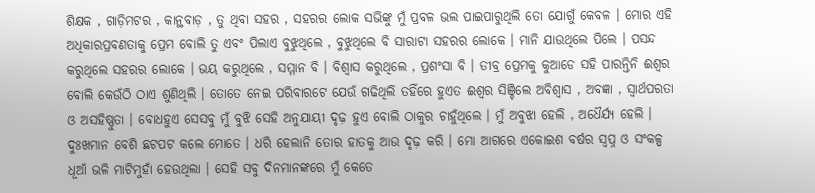ଶିକ୍ଷକ , ଗାଡ଼ିମଟର , କାନ୍ଥବାଡ଼ , ତୁ ଥିବା ସହର , ସହରର ଲୋକ ସଭିଙ୍କୁ ମୁଁ ପ୍ରବଳ ଭଲ ପାଇପାରୁଥିଲି ତୋ ଯୋଗୁଁ କେବଳ । ମୋର ଏହି ଅଧିକାରପ୍ରବଣତାକୁ ପ୍ରେମ ବୋଲି ତୁ ଏବଂ ପିଲାଏ ବୁଝୁଥିଲେ , ବୁଝୁଥିଲେ ବି ସାରାଟା ସହରର ଲୋକେ । ମାନି ଯାଉଥିଲେ ପିଲେ । ପସନ୍ଦ କରୁଥିଲେ ସହରର ଲୋକେ । ଭୟ କରୁଥିଲେ , ସମ୍ମାନ ବି । ବିଶ୍ୱାସ କରୁଥିଲେ , ପ୍ରଶଂସା ବି । ତୀବ୍ର ପ୍ରେମକୁ କୁଆଡେ ସହି ପାରନ୍ତିନି ଈଶ୍ୱର ବୋଲି କେଉଁଠି ଠାଏ ଶୁଣିଥିଲି । ତୋତେ ନେଇ ପରିବାରଟେ ଯେଉଁ ଗଢିଥିଲି ତହିଁରେ ହୁଏତ ଈଶ୍ୱର ସିଞ୍ଚିଲେ ଅବିଶ୍ୱାସ , ଅବଜ୍ଞା , ସ୍ୱାର୍ଥପରତା ଓ ଅସହିଷ୍ଣୁତା । ବୋଧହୁଏ ସେସବୁ ମୁଁ ବୁଝି ସେହି ଅନୁଯାୟୀ ଦୃଢ଼ ହୁଏ ବୋଲି ଠାକୁର ଚାହୁଁଥିଲେ । ମୁଁ ଅବୁଝା ହେଲି , ଅଧୈର୍ଯ୍ୟ ହେଲି । ଦୁଃଖମାନ ବେଶି ଛଟପଟ କଲେ ମୋତେ । ଧରି ହେଲାନି ତୋର ହାତକୁ ଆଉ ଦୃଢ଼ କରି । ମୋ ଆଗରେ ଏକୋଇଶ ବର୍ଷର ସ୍ବପ୍ନ ଓ ସଂକଳ୍ପ ଧୂଆଁ ଭଳି ମାଟିମୁହାଁ ହେଉଥିଲା । ସେହି ସବୁ ଦିନମାନଙ୍କରେ ମୁଁ କେତେ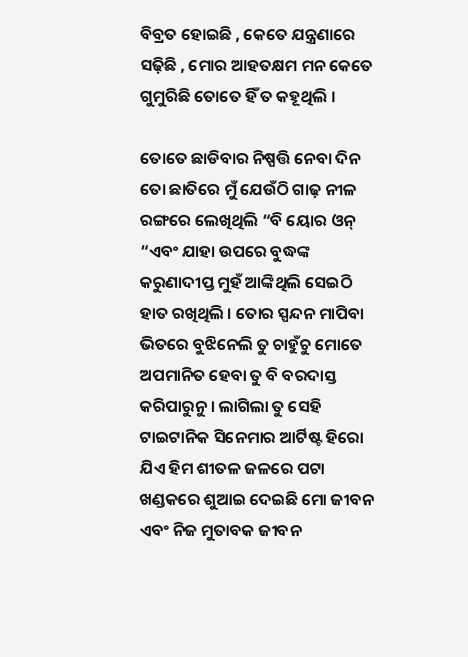ବିବ୍ରତ ହୋଇଛି , କେତେ ଯନ୍ତ୍ରଣାରେ ସଢ଼ିଛି , ମୋର ଆହତକ୍ଷମ ମନ କେତେ ଗୁମୁରିଛି ତୋତେ ହିଁ ତ କହୂଥିଲି ।

ତୋତେ ଛାଡିବାର ନିଷ୍ପତ୍ତି ନେବା ଦିନ ତୋ ଛାତିରେ ମୁଁ ଯେଉଁଠି ଗାଢ଼ ନୀଳ ରଙ୍ଗରେ ଲେଖିଥିଲି “ବି ୟୋର ଓନ୍ “ଏବଂ ଯାହା ଉପରେ ବୁଦ୍ଧଙ୍କ କରୁଣାଦୀପ୍ତ ମୁହଁ ଆଙ୍କିଥିଲି ସେଇଠି ହାତ ରଖିଥିଲି । ତୋର ସ୍ପନ୍ଦନ ମାପିବା ଭିତରେ ବୁଝିନେଲି ତୁ ଚାହୁଁଚୁ ମୋତେ ଅପମାନିତ ହେବା ତୁ ବି ବରଦାସ୍ତ କରିପାରୁନୁ । ଲାଗିଲା ତୁ ସେହି ଟାଇଟାନିକ ସିନେମାର ଆର୍ଟିଷ୍ଟ ହିରୋ ଯିଏ ହିମ ଶୀତଳ ଜଳରେ ପଟା ଖଣ୍ଡକରେ ଶୁଆଇ ଦେଇଛି ମୋ ଜୀବନ ଏବଂ ନିଜ ମୁତାବକ ଜୀବନ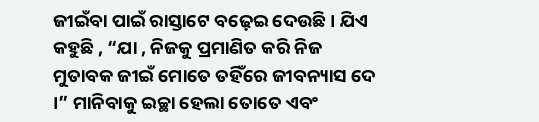ଜୀଇଁବା ପାଇଁ ରାସ୍ତାଟେ ବଢ଼େଇ ଦେଉଛି । ଯିଏ କହୁଛି , “ଯା , ନିଜକୁ ପ୍ରମାଣିତ କରି ନିଜ ମୁତାବକ ଜୀଇଁ ମୋତେ ତହିଁରେ ଜୀବନ୍ୟାସ ଦେ ।” ମାନିବାକୁ ଇଚ୍ଛା ହେଲା ତୋତେ ଏବଂ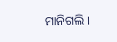ମାନିଗଲି ।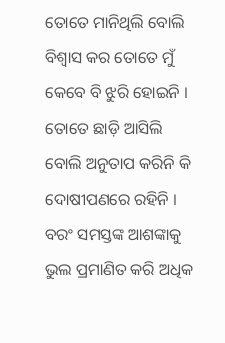ତୋତେ ମାନିଥିଲି ବୋଲି ବିଶ୍ୱାସ କର ତୋତେ ମୁଁ କେବେ ବି ଝୁରି ହୋଇନି । ତୋତେ ଛାଡ଼ି ଆସିଲି ବୋଲି ଅନୁତାପ କରିନି କି ଦୋଷୀପଣରେ ରହିନି । ବରଂ ସମସ୍ତଙ୍କ ଆଶଙ୍କାକୁ ଭୁଲ ପ୍ରମାଣିତ କରି ଅଧିକ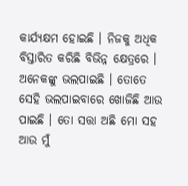କାର୍ଯ୍ୟକ୍ଷମ ହୋଇଛି । ନିଜକୁ ଅଧିକ ବିସ୍ତାରିତ କରିଛି ବିଭିନ୍ନ କ୍ଷେତ୍ରରେ । ଅନେକଙ୍କୁ ଭଲପାଇଛି । ତୋତେ ସେହି ଭଲପାଇବାରେ ଖୋଜିଛି ଆଉ ପାଇଛି । ତୋ ସତ୍ତା ଅଛି ମୋ ସହ ଆଉ ମୁଁ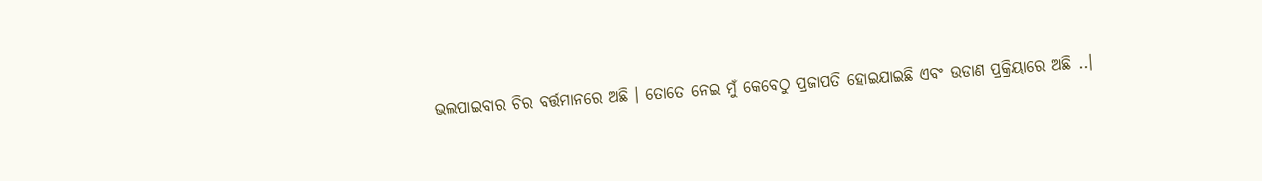ଭଲପାଇବାର ଚିର ବର୍ତ୍ତମାନରେ ଅଛି । ତୋତେ ନେଇ ମୁଁ କେବେଠୁ ପ୍ରଜାପତି ହୋଇଯାଇଛି ଏବଂ ଉଡାଣ ପ୍ରକ୍ରିୟାରେ ଅଛି ..।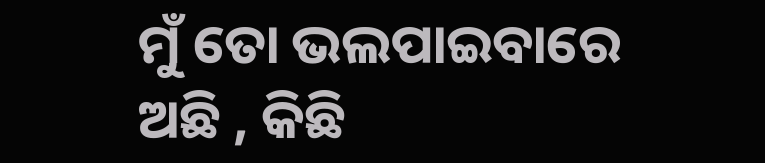ମୁଁ ତୋ ଭଲପାଇବାରେ ଅଛି , କିଛି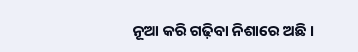ନୂଆ କରି ଗଢ଼ିବା ନିଶାରେ ଅଛି ।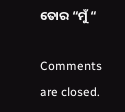ତୋର “ମୁଁ “

Comments are closed.